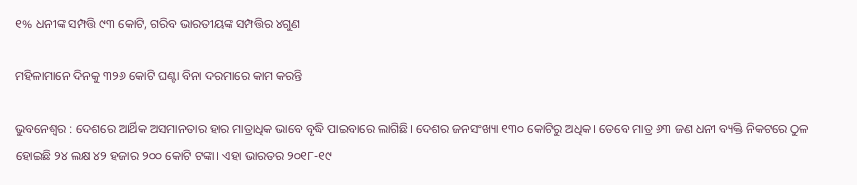୧% ଧନୀଙ୍କ ସମ୍ପତ୍ତି ୯୩ କୋଟି, ଗରିବ ଭାରତୀୟଙ୍କ ସମ୍ପତ୍ତିର ୪ଗୁଣ

ମହିଳାମାନେ ଦିନକୁ ୩୨୬ କୋଟି ଘଣ୍ଟା ବିନା ଦରମାରେ କାମ କରନ୍ତି

ଭୁବନେଶ୍ବର : ଦେଶରେ ଆର୍ଥିକ ଅସମାନତାର ହାର ମାତ୍ରାଧିକ ଭାବେ ବୃଦ୍ଧି ପାଇବାରେ ଲାଗିଛି। ଦେଶର ଜନସଂଖ୍ୟା ୧୩୦ କୋଟିରୁ ଅଧିକ। ତେବେ ମାତ୍ର ୬୩ ଜଣ ଧନୀ ବ୍ୟକ୍ତି ନିକଟରେ ଠୁଳ ହୋଇଛି ୨୪ ଲକ୍ଷ ୪୨ ହଜାର ୨୦୦ କୋଟି ଟଙ୍କା। ଏହା ଭାରତର ୨୦୧୮-୧୯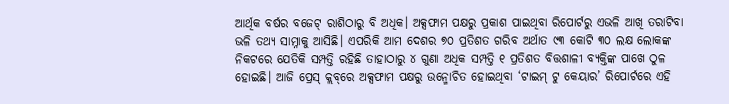ଆର୍ଥିକ ବର୍ଷର ବଜେଟ୍‌ ରାଶିଠାରୁ ବି ଅଧିକ। ଅକ୍ସଫାମ ପକ୍ଷରୁ ପ୍ରକାଶ ପାଇଥିବା ରିପୋର୍ଟରୁ ଏଭଳି ଆଖି ତରାଟିବା ଭଳି ତଥ୍ୟ ସାମ୍ନାକୁ ଆସିଛି। ଏପରିକି ଆମ ଦେଶର ୭୦ ପ୍ରତିଶତ ଗରିବ ଅର୍ଥାତ ୯୩ କୋଟି ୩୦ ଲକ୍ଷ ଲୋକଙ୍କ ନିକଟରେ ଯେତିକି ସମ୍ପତ୍ତି ରହିଛି ତାହାଠାରୁ ୪ ଗୁଣା ଅଧିକ ସମ୍ପତ୍ତି ୧ ପ୍ରତିଶତ ବିତ୍ତଶାଳୀ ବ୍ୟକ୍ତିଙ୍କ ପାଖେ ଠୁଳ ହୋଇଛି। ଆଜି ପ୍ରେସ୍‌ କ୍ଲବ୍‌ରେ ଅକ୍ସଫାମ ପକ୍ଷରୁ ଉନ୍ମୋଚିତ ହୋଇଥିବା ‘ଟାଇମ୍‌ ଟୁ କେୟାର’ ରିପୋର୍ଟରେ ଏହି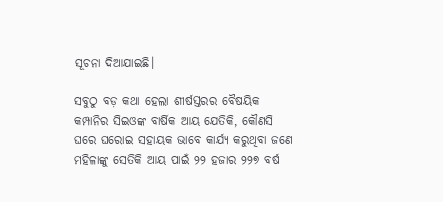ସୂଚନା ଦିଆଯାଇଛି।

ସବୁଠୁ ବଡ଼ କଥା ହେଲା ଶୀର୍ଷସ୍ତରର ବୈଷୟିକ କମ୍ପାନିର ସିଇଓଙ୍କ ବାର୍ଷିକ ଆୟ ଯେତିକି, କୌଣସି ଘରେ ଘରୋଇ ସହାୟକ ଭାବେ କାର୍ଯ୍ୟ କରୁଥିବା ଜଣେ ମହିଳାଙ୍କୁ ସେତିକି ଆୟ ପାଇଁ ୨୨ ହଜାର ୨୨୭ ବର୍ଷ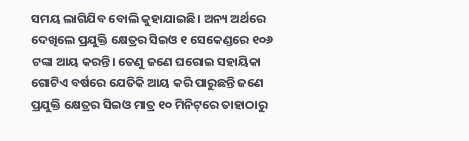ସମୟ ଲାଗିଯିବ ବୋଲି କୁହାଯାଇଛି। ଅନ୍ୟ ଅର୍ଥରେ ଦେଖିଲେ ପ୍ରଯୁକ୍ତି କ୍ଷେତ୍ରର ସିଇଓ ୧ ସେକେଣ୍ଡରେ ୧୦୬ ଟଙ୍କା ଆୟ କରନ୍ତି। ତେଣୁ ଜଣେ ଘରୋଇ ସହାୟିକା ଗୋଟିଏ ବର୍ଷରେ ଯେତିକି ଆୟ କରି ପାରୁଛନ୍ତି ଜଣେ ପ୍ରଯୁକ୍ତି କ୍ଷେତ୍ରର ସିଇଓ ମାତ୍ର ୧୦ ମିନିଟ୍‌ରେ ତାହ‌ାଠାରୁ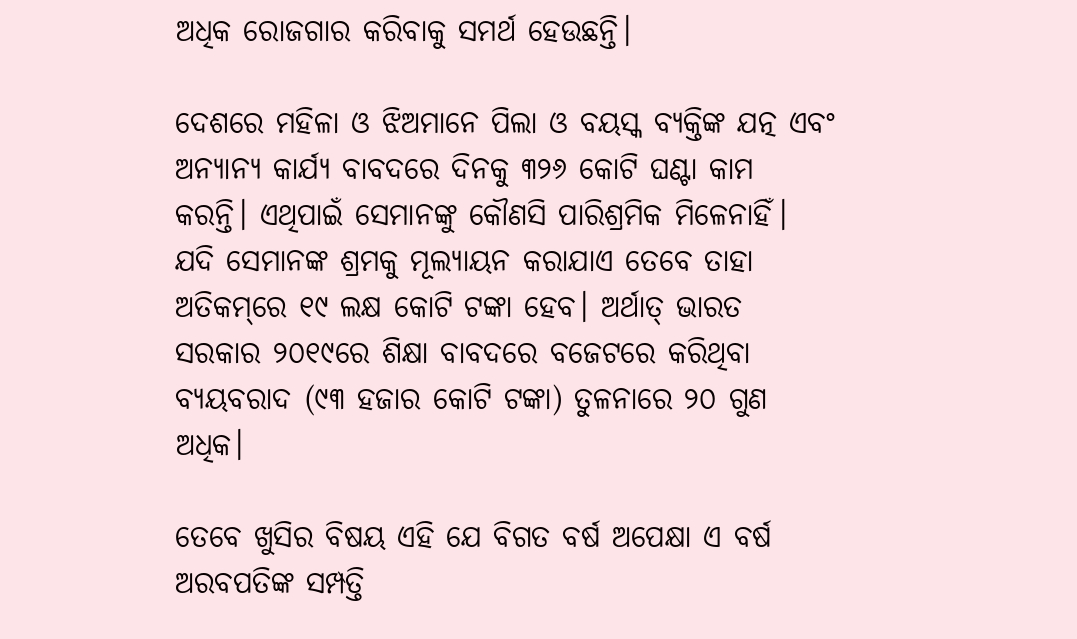ଅଧିକ ରୋଜଗାର କରିବାକୁ ସମର୍ଥ ହେଉଛନ୍ତି।

ଦେଶରେ ମହିଳା ଓ ଝିଅମାନେ ପିଲା ଓ ବୟସ୍କ ବ୍ୟକ୍ତିଙ୍କ ଯତ୍ନ ଏବଂ ଅନ୍ୟାନ୍ୟ କାର୍ଯ୍ୟ ବାବଦରେ ଦିନକୁ ୩୨୬ କୋଟି ଘଣ୍ଟା କାମ କରନ୍ତି। ଏଥିପାଇଁ ସେମାନଙ୍କୁ କୌଣସି ପାରିଶ୍ରମିକ ମିଳେନାହିଁ। ଯଦି ସେମାନଙ୍କ ଶ୍ରମକୁ ମୂଲ୍ୟାୟନ କରାଯାଏ ତେବେ ତାହା ଅତିକମ୍‌‌ରେ ୧୯ ଲକ୍ଷ କୋଟି ଟଙ୍କା ହେବ। ଅର୍ଥାତ୍ ଭାରତ ସରକାର ୨୦୧୯ରେ ଶିକ୍ଷା ବାବଦରେ ବଜେଟରେ କରିଥିବା ବ୍ୟୟବରାଦ (୯୩ ହଜାର କୋଟି ଟଙ୍କା) ତୁଳନାରେ ୨୦ ଗୁଣ ଅଧିକ।

ତେବେ ଖୁସିର ବିଷୟ ଏହି ଯେ ବିଗତ ବର୍ଷ ‌ଅପେକ୍ଷା ଏ ବର୍ଷ ଅରବପତିଙ୍କ ସମ୍ପତ୍ତି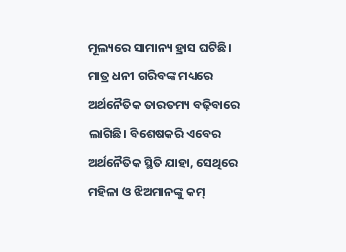ମୂଲ୍ୟରେ ସାମାନ୍ୟ ହ୍ରାସ ଘଟିଛି। ମାତ୍ର ଧନୀ ଗରିବଙ୍କ ମଧ୍ୟରେ ଅର୍ଥନୈତିକ ତାରତମ୍ୟ ବଢ଼ିବାରେ ଲାଗିଛି। ବିଶେଷକରି ଏବେର ଅର୍ଥନୈତିକ ସ୍ଥିତି ଯାହା, ସେଥିରେ ମହିଳା ଓ ଝିଅମାନଙ୍କୁ କମ୍‌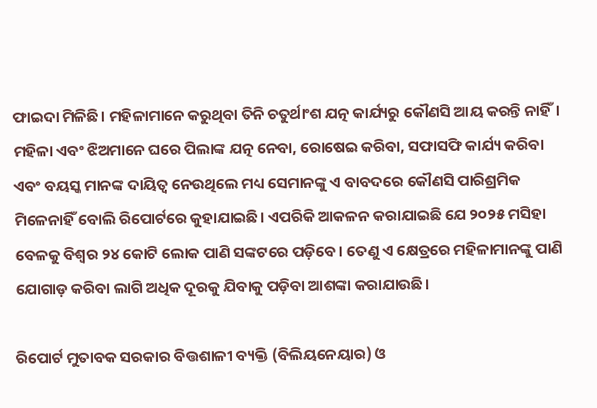ଫାଇଦା ମିଳିଛି। ମହିଳାମାନେ କରୁଥିବା ତିନି ଚତୁର୍ଥାଂଶ ଯତ୍ନ କାର୍ଯ୍ୟରୁ କୌଣସି ଆୟ କରନ୍ତି ନାହିଁ। ମହିଳା ଏବଂ ଝିଅମାନେ ଘରେ ପିଲାଙ୍କ ଯତ୍ନ ନେବା, ରୋଷେଇ କରିବା, ସଫାସଫି କାର୍ଯ୍ୟ କରିବା ଏବଂ ବୟସ୍କ ମାନଙ୍କ ଦାୟିତ୍ବ ନେଉଥିଲେ ମଧ୍ୟ ସେମାନଙ୍କୁ ଏ ବାବଦରେ କୌଣସି ପାରିଶ୍ରମିକ ମିଳେନାହିଁ ବୋଲି ରିପୋର୍ଟରେ କୁହାଯାଇଛି। ଏପରିକି ଆକଳନ କରାଯାଇଛି ଯେ ୨୦୨୫ ମସିହା ବେଳକୁ ବିଶ୍ବର ୨୪ କୋଟି ଲୋକ ପାଣି ସଙ୍କଟରେ ପଡ଼ିବେ। ତେଣୁ ଏ କ୍ଷେତ୍ରରେ ମହିଳାମାନଙ୍କୁ ପାଣି ଯୋଗାଡ଼ କରିବା ଲାଗି ଅଧିକ ଦୂରକୁ ଯିବାକୁ ପଡ଼ିବା ଆଶଙ୍କା କରାଯାଉଛି।

ରିପୋର୍ଟ ମୁତାବକ ସରକାର ବିତ୍ତଶାଳୀ ବ୍ୟକ୍ତି (ବିଲିୟନେୟାର) ଓ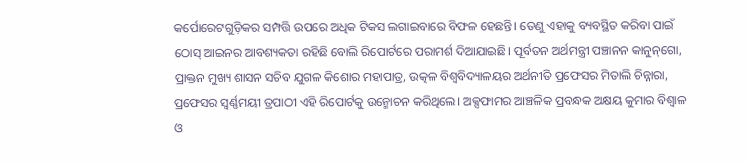କର୍ପୋରେଟଗୁଡ଼ିକର ସମ୍ପତ୍ତି ଉପରେ ଅଧିକ ଟିକସ ଲଗାଇବାରେ ବିଫଳ ହେଛନ୍ତି। ତେଣୁ ଏହାକୁ ବ୍ୟବସ୍ଥିତ କରିବା ପାଇଁ ଠୋସ୍ ଆଇନର ଆବଶ୍ୟକତା ରହିଛି ବୋଲି ରିପୋର୍ଟରେ ପରାମର୍ଶ ଦିଆଯାଇଛି। ପୂର୍ବତନ ଅର୍ଥମନ୍ତ୍ରୀ ପଞ୍ଚାନନ କାନୁନ୍‌ଗୋ, ପ୍ରାକ୍ତନ ମୁଖ୍ୟ ଶାସନ ସଚିବ ଯୁଗଳ କିଶୋର ମହାପାତ୍ର, ଉତ୍କଳ ବିଶ୍ବବିଦ୍ୟାଳୟର ଅର୍ଥନୀତି ପ୍ରଫେସର ମିତାଲି ଚିନ୍ନାରା, ପ୍ରଫେସର ସ୍ବର୍ଣ୍ଣମୟୀ ତ୍ରପାଠୀ ଏହି ରିପୋର୍ଟକୁ ଉନ୍ମୋଚନ କରିଥିଲେ। ଅକ୍ସଫାମର ଆଞ୍ଚଳିକ ପ୍ରବନ୍ଧକ ଅକ୍ଷୟ କୁମାର ବିଶ୍ବାଳ ଓ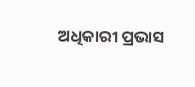ଅଧିକାରୀ ପ୍ରଭାସ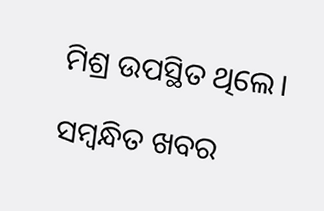ମିଶ୍ର ଉପସ୍ଥିତ ଥିଲେ।

ସମ୍ବନ୍ଧିତ ଖବର